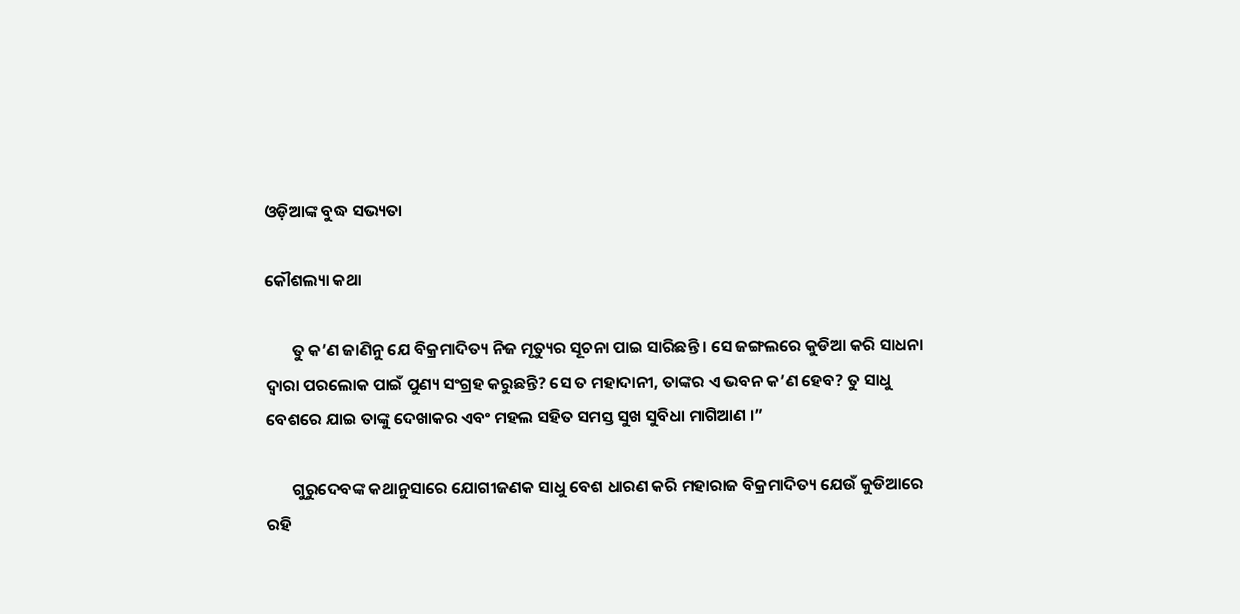ଓଡ଼ିଆଙ୍କ ବୁଦ୍ଧ ସଭ୍ୟତା

କୌଶଲ୍ୟା କଥା

       ତୁ କ’ଣ ଜାଣିନୁ ଯେ ବିକ୍ରମାଦିତ୍ୟ ନିଜ ମୃତ୍ୟୁର ସୂଚନା ପାଇ ସାରିଛନ୍ତି । ସେ ଜଙ୍ଗଲରେ କୁଡିଆ କରି ସାଧନା ଦ୍ୱାରା ପରଲୋକ ପାଇଁ ପୁଣ୍ୟ ସଂଗ୍ରହ କରୁଛନ୍ତି? ସେ ତ ମହାଦାନୀ, ତାଙ୍କର ଏ ଭବନ କ’ଣ ହେବ? ତୁ ସାଧୁ ବେଶରେ ଯାଇ ତାଙ୍କୁ ଦେଖାକର ଏବଂ ମହଲ ସହିତ ସମସ୍ତ ସୁଖ ସୁବିଧା ମାଗିଆଣ ।”

       ଗୁରୁଦେବଙ୍କ କଥାନୁସାରେ ଯୋଗୀଜଣକ ସାଧୁ ବେଶ ଧାରଣ କରି ମହାରାଜ ବିକ୍ରମାଦିତ୍ୟ ଯେଉଁ କୁଡିଆରେ ରହି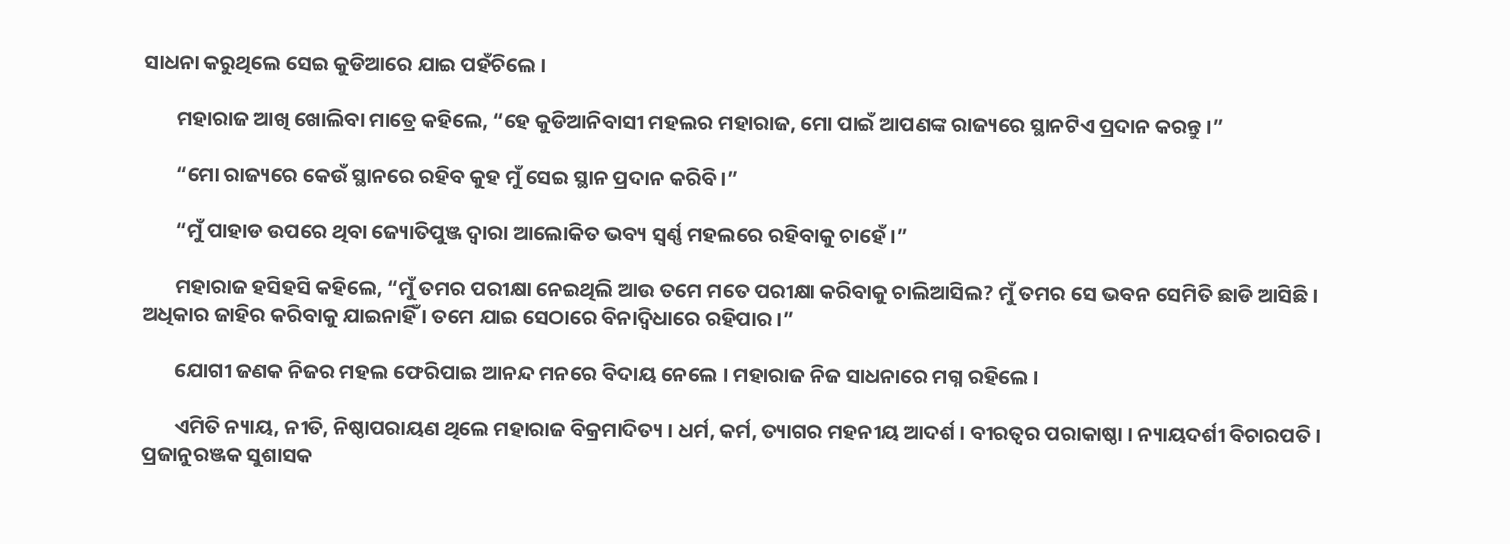ସାଧନା କରୁଥିଲେ ସେଇ କୁଡିଆରେ ଯାଇ ପହଁଚିଲେ ।

       ମହାରାଜ ଆଖି ଖୋଲିବା ମାତ୍ରେ କହିଲେ, “ହେ କୁଡିଆନିବାସୀ ମହଲର ମହାରାଜ, ମୋ ପାଇଁ ଆପଣଙ୍କ ରାଜ୍ୟରେ ସ୍ଥାନଟିଏ ପ୍ରଦାନ କରନ୍ତୁ ।”

       “ମୋ ରାଜ୍ୟରେ କେଉଁ ସ୍ଥାନରେ ରହିବ କୁହ ମୁଁ ସେଇ ସ୍ଥାନ ପ୍ରଦାନ କରିବି ।”

       “ମୁଁ ପାହାଡ ଉପରେ ଥିବା ଜ୍ୟୋତିପୁଞ୍ଜ ଦ୍ୱାରା ଆଲୋକିତ ଭବ୍ୟ ସ୍ୱର୍ଣ୍ଣ ମହଲରେ ରହିବାକୁ ଚାହେଁ ।”

       ମହାରାଜ ହସିହସି କହିଲେ, “ମୁଁ ତମର ପରୀକ୍ଷା ନେଇଥିଲି ଆଉ ତମେ ମତେ ପରୀକ୍ଷା କରିବାକୁ ଚାଲିଆସିଲ? ମୁଁ ତମର ସେ ଭବନ ସେମିତି ଛାଡି ଆସିଛି । ଅଧିକାର ଜାହିର କରିବାକୁ ଯାଇନାହିଁ । ତମେ ଯାଇ ସେଠାରେ ବିନାଦ୍ୱିଧାରେ ରହିପାର ।”

       ଯୋଗୀ ଜଣକ ନିଜର ମହଲ ଫେରିପାଇ ଆନନ୍ଦ ମନରେ ବିଦାୟ ନେଲେ । ମହାରାଜ ନିଜ ସାଧନାରେ ମଗ୍ନ ରହିଲେ ।

       ଏମିତି ନ୍ୟାୟ, ନୀତି, ନିଷ୍ଠାପରାୟଣ ଥିଲେ ମହାରାଜ ବିକ୍ରମାଦିତ୍ୟ । ଧର୍ମ, କର୍ମ, ତ୍ୟାଗର ମହନୀୟ ଆଦର୍ଶ । ବୀରତ୍ୱର ପରାକାଷ୍ଠା । ନ୍ୟାୟଦର୍ଶୀ ବିଚାରପତି । ପ୍ରଜାନୁରଞ୍ଜକ ସୁଶାସକ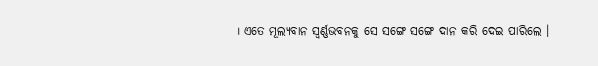। ଏତେ ମୂଲ୍ୟବାନ ସ୍ୱର୍ଣ୍ଣଭବନକୁ ସେ ସଙ୍ଗେ ସଙ୍ଗେ ଦାନ କରି ଦେଇ ପାରିଲେ ।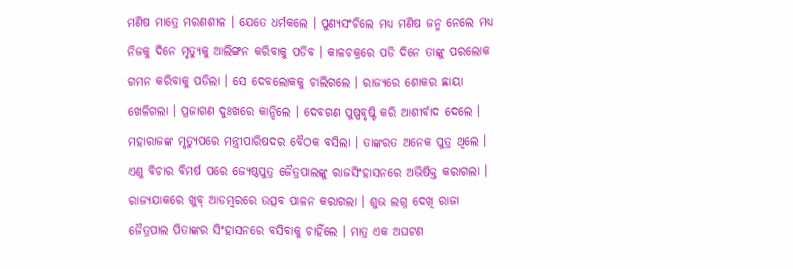ମଣିଷ ମାତ୍ରେ ମରଣଶୀଳ । ଯେତେ ଧର୍ମକଲେ । ପୁଣ୍ୟସଂଚିଲେ ମଧ୍ୟ ମଣିଷ ଜନ୍ମ ନେଲେ ମଧ୍ୟ ନିଜକୁ ଦିନେ ମୃତ୍ୟୁକୁ ଆଲିଙ୍ଗନ କରିବାକୁ ପଡିବ । କାଳଚକ୍ରରେ ପଡି ଦିନେ ତାଙ୍କୁ ପରଲୋକ ଗମନ କରିବାକୁ ପଡିଲା । ସେ ଦେବଲୋକକୁ ଚାଲିଗଲେ । ରାଜ୍ୟରେ ଶୋକର ଛାୟା ଖେଳିଗଲା । ପ୍ରଜାଗଣ ଦୁଃଖରେ କାନ୍ଦିଲେ । ଦେବଗଣ ପୁଷ୍ପବୃଷ୍ଟି କରି ଆଶୀର୍ବାଦ ଦେଲେ । ମହାରାଜଙ୍କ ମୃତ୍ୟୁପରେ ମନ୍ତ୍ରୀପାରିଷଦର ବୈଠକ ବସିଲା । ତାଙ୍କରତ ଅନେକ ପୁତ୍ର ଥିଲେ । ଏଣୁ ବିଚାର ବିମର୍ଷ ପରେ ଜ୍ୟେଷ୍ଠପୁତ୍ର ଜୈତ୍ରପାଲଙ୍କୁ ରାଜସିଂହାସନରେ ଅଭିଷିକ୍ତ କରାଗଲା । ରାଜ୍ୟଯାକରେ ଖୁବ୍ ଆଡମ୍ବରରେ ଉତ୍ସବ ପାଳନ କରାଗଲା । ଶୁଭ ଲଗ୍ନ ଦେଖି ରାଜା ଜୈତ୍ରପାଲ ପିତାଙ୍କର ସିଂହାସନରେ ବସିବାକୁ ଚାହିଁଲେ । ମାତ୍ର ଏକ ଅଘଟଣ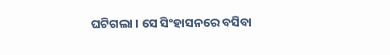ଘଟିଗଲା । ସେ ସିଂହାସନରେ ବସିବା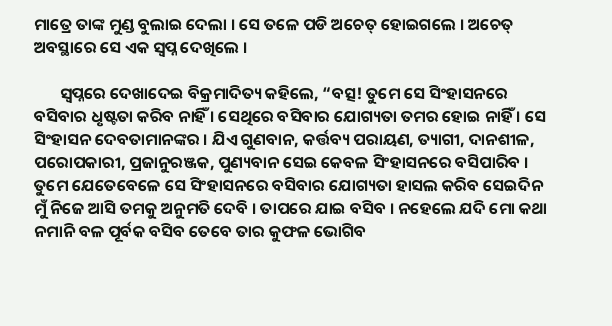ମାତ୍ରେ ତାଙ୍କ ମୁଣ୍ଡ ବୁଲାଇ ଦେଲା । ସେ ତଳେ ପଡି ଅଚେତ୍ ହୋଇଗଲେ । ଅଚେତ୍ ଅବସ୍ଥାରେ ସେ ଏକ ସ୍ୱପ୍ନ ଦେଖିଲେ ।

       ସ୍ୱପ୍ନରେ ଦେଖାଦେଇ ବିକ୍ରମାଦିତ୍ୟ କହିଲେ, “ବତ୍ସ! ତୁମେ ସେ ସିଂହାସନରେ ବସିବାର ଧୃଷ୍ଟତା କରିବ ନାହିଁ । ସେଥିରେ ବସିବାର ଯୋଗ୍ୟତା ତମର ହୋଇ ନାହିଁ । ସେ ସିଂହାସନ ଦେବତାମାନଙ୍କର । ଯିଏ ଗୁଣବାନ, କର୍ତ୍ତବ୍ୟ ପରାୟଣ, ତ୍ୟାଗୀ, ଦାନଶୀଳ, ପରୋପକାରୀ, ପ୍ରଜାନୁରଞ୍ଜକ, ପୁଣ୍ୟବାନ ସେଇ କେବଳ ସିଂହାସନରେ ବସିପାରିବ । ତୁମେ ଯେତେବେଳେ ସେ ସିଂହାସନରେ ବସିବାର ଯୋଗ୍ୟତା ହାସଲ କରିବ ସେଇଦିନ ମୁଁ ନିଜେ ଆସି ତମକୁ ଅନୁମତି ଦେବି । ତାପରେ ଯାଇ ବସିବ । ନହେଲେ ଯଦି ମୋ କଥା ନମାନି ବଳ ପୂର୍ବକ ବସିବ ତେବେ ତାର କୁଫଳ ଭୋଗିବ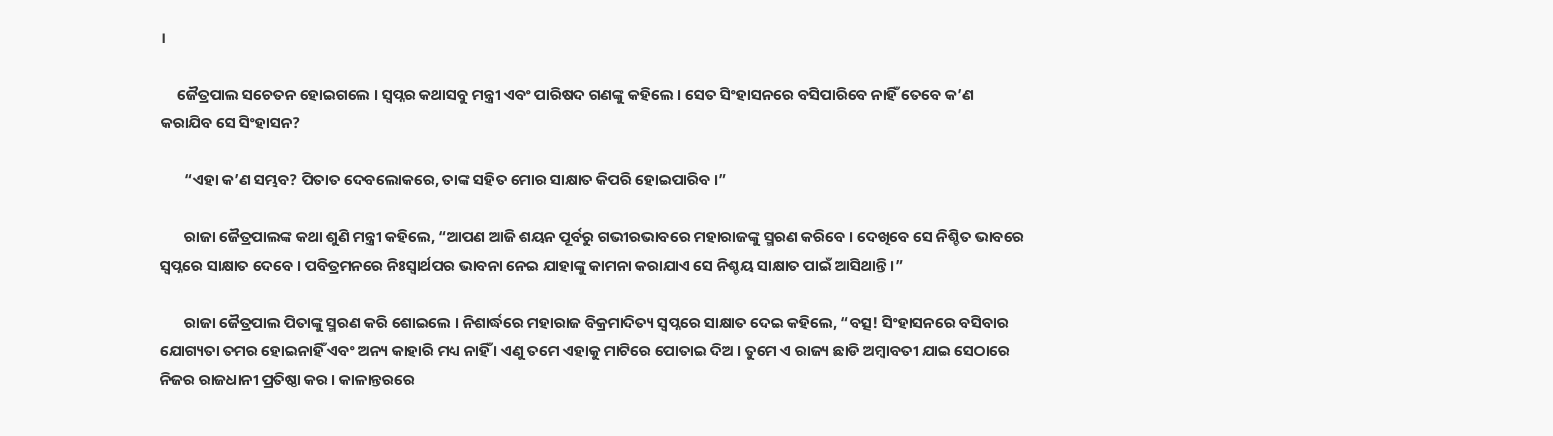।

     ଜୈତ୍ରପାଲ ସଚେତନ ହୋଇଗଲେ । ସ୍ୱପ୍ନର କଥାସବୁ ମନ୍ତ୍ରୀ ଏବଂ ପାରିଷଦ ଗଣଙ୍କୁ କହିଲେ । ସେତ ସିଂହାସନରେ ବସିପାରିବେ ନାହିଁ ତେବେ କ’ଣ କରାଯିବ ସେ ସିଂହାସନ?

       “ଏହା କ’ଣ ସମ୍ଭବ? ପିତାତ ଦେବଲୋକରେ, ତାଙ୍କ ସହିତ ମୋର ସାକ୍ଷାତ କିପରି ହୋଇପାରିବ ।”

       ରାଜା ଜୈତ୍ରପାଲଙ୍କ କଥା ଶୁଣି ମନ୍ତ୍ରୀ କହିଲେ, “ଆପଣ ଆଜି ଶୟନ ପୂର୍ବରୁ ଗଭୀରଭାବରେ ମହାରାଜଙ୍କୁ ସ୍ମରଣ କରିବେ । ଦେଖିବେ ସେ ନିଶ୍ଚିତ ଭାବରେ ସ୍ୱପ୍ନରେ ସାକ୍ଷାତ ଦେବେ । ପବିତ୍ରମନରେ ନିଃସ୍ୱାର୍ଥପର ଭାବନା ନେଇ ଯାହାଙ୍କୁ କାମନା କରାଯାଏ ସେ ନିଶ୍ଚୟ ସାକ୍ଷାତ ପାଇଁ ଆସିଥାନ୍ତି ।”

       ରାଜା ଜୈତ୍ରପାଲ ପିତାଙ୍କୁ ସ୍ମରଣ କରି ଶୋଇଲେ । ନିଶାର୍ଦ୍ଧରେ ମହାରାଜ ବିକ୍ରମାଦିତ୍ୟ ସ୍ୱପ୍ନରେ ସାକ୍ଷାତ ଦେଇ କହିଲେ, “ବତ୍ସ! ସିଂହାସନରେ ବସିବାର ଯୋଗ୍ୟତା ତମର ହୋଇନାହିଁ ଏବଂ ଅନ୍ୟ କାହାରି ମଧ୍ୟ ନାହିଁ । ଏଣୁ ତମେ ଏହାକୁ ମାଟିରେ ପୋତାଇ ଦିଅ । ତୁମେ ଏ ରାଜ୍ୟ ଛାଡି ଅମ୍ବାବତୀ ଯାଇ ସେଠାରେ ନିଜର ରାଜଧାନୀ ପ୍ରତିଷ୍ଠା କର । କାଳାନ୍ତରରେ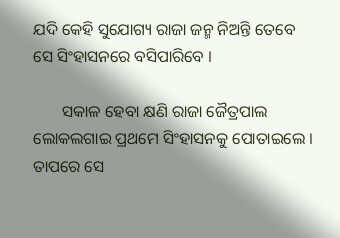ଯଦି କେହି ସୁଯୋଗ୍ୟ ରାଜା ଜନ୍ମ ନିଅନ୍ତି ତେବେ ସେ ସିଂହାସନରେ ବସିପାରିବେ ।

       ସକାଳ ହେବା କ୍ଷଣି ରାଜା ଜୈତ୍ରପାଲ ଲୋକଲଗାଇ ପ୍ରଥମେ ସିଂହାସନକୁ ପୋତାଇଲେ । ତାପରେ ସେ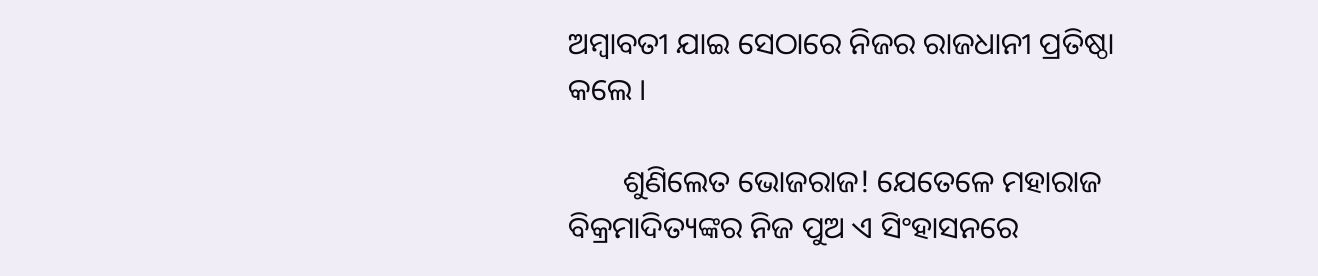ଅମ୍ବାବତୀ ଯାଇ ସେଠାରେ ନିଜର ରାଜଧାନୀ ପ୍ରତିଷ୍ଠା କଲେ ।

       ଶୁଣିଲେତ ଭୋଜରାଜ! ଯେତେଳେ ମହାରାଜ ବିକ୍ରମାଦିତ୍ୟଙ୍କର ନିଜ ପୁଅ ଏ ସିଂହାସନରେ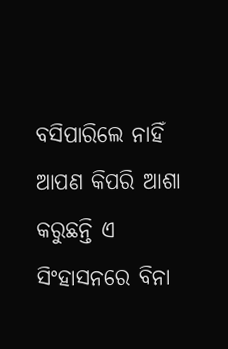ବସିପାରିଲେ ନାହିଁ ଆପଣ କିପରି ଆଶା କରୁଛନ୍ତି ଏ ସିଂହାସନରେ ବିନା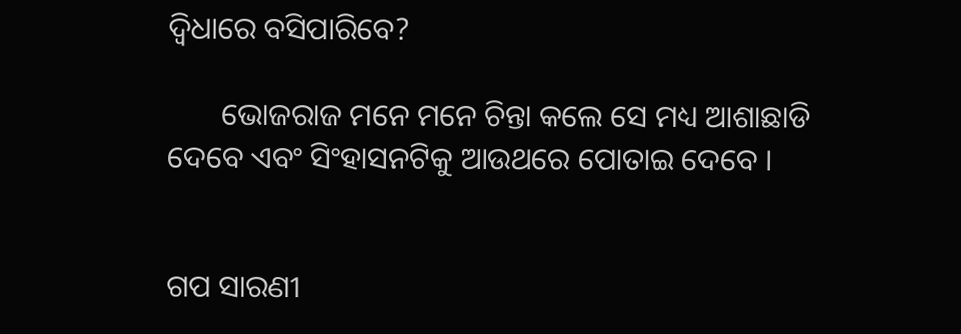ଦ୍ୱିଧାରେ ବସିପାରିବେ?

       ଭୋଜରାଜ ମନେ ମନେ ଚିନ୍ତା କଲେ ସେ ମଧ୍ୟ ଆଶାଛାଡି ଦେବେ ଏବଂ ସିଂହାସନଟିକୁ ଆଉଥରେ ପୋତାଇ ଦେବେ ।


ଗପ ସାରଣୀ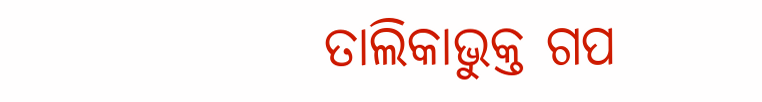ତାଲିକାଭୁକ୍ତ ଗପ